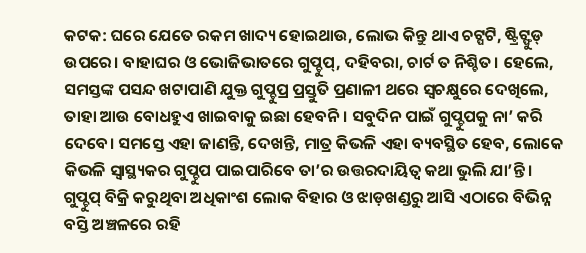କଟକ: ଘରେ ଯେତେ ରକମ ଖାଦ୍ୟ ହୋଇଥାଉ, ଲୋଭ କିନ୍ତୁ ଥାଏ ଚଟ୍ପଟି, ଷ୍ଟ୍ରିଟ୍ଫୁଡ୍ ଉପରେ। ବାହାଘର ଓ ଭୋଜିଭାତରେ ଗୁପ୍ଚୁପ୍, ଦହିବରା, ଚାର୍ଟ ତ ନିଶ୍ଚିତ। ହେଲେ, ସମସ୍ତଙ୍କ ପସନ୍ଦ ଖଟାପାଣି ଯୁକ୍ତ ଗୁପ୍ଚୁପ୍ର ପ୍ରସ୍ତୁତି ପ୍ରଣାଳୀ ଥରେ ସ୍ବଚକ୍ଷୁରେ ଦେଖିଲେ, ତାହା ଆଉ ବୋଧହୁଏ ଖାଇବାକୁ ଇଛା ହେବନି। ସବୁଦିନ ପାଇଁ ଗୁପ୍ଚୁପକୁ ନା’ କରି ଦେବେ। ସମସ୍ତେ ଏହା ଜାଣନ୍ତି, ଦେଖନ୍ତି, ମାତ୍ର କିଭଳି ଏହା ବ୍ୟବସ୍ଥିତ ହେବ, ଲୋକେ କିଭଳି ସ୍ବାସ୍ଥ୍ୟକର ଗୁପ୍ଚୁପ ପାଇପାରିବେ ତା’ର ଉତ୍ତରଦାୟିତ୍ବ କଥା ଭୁଲି ଯା’ନ୍ତି। ଗୁପ୍ଚୁପ୍ ବିକ୍ରି କରୁଥିବା ଅଧିକାଂଶ ଲୋକ ବିହାର ଓ ଝାଡ଼ଖଣ୍ଡରୁ ଆସି ଏଠାରେ ବିଭିନ୍ନ ବସ୍ତି ଅଞ୍ଚଳରେ ରହି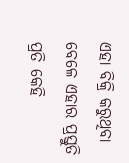ଏହା ବିକ୍ରି କରୁଥିବା ବେଳେ ଏହାର ପ୍ରସ୍ତୁତି ପ୍ରତି କେହି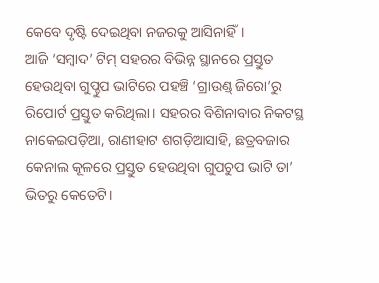କେବେ ଦୃଷ୍ଟି ଦେଇଥିବା ନଜରକୁ ଆସିନାହିଁ।
ଆଜି ‘ସମ୍ବାଦ’ ଟିମ୍ ସହରର ବିଭିନ୍ନ ସ୍ଥାନରେ ପ୍ରସ୍ତୁତ ହେଉଥିବା ଗୁପ୍ଚୁପ ଭାଟିରେ ପହଞ୍ଚି ‘ଗ୍ରାଉଣ୍ଡ୍ ଜିରୋ’ରୁ ରିପୋର୍ଟ ପ୍ରସ୍ତୁତ କରିଥିଲା। ସହରର ବିଶିନାବାର ନିକଟସ୍ଥ ନାକେଇପଡ଼ିଆ, ରାଣୀହାଟ ଶଗଡ଼ିଆସାହି, ଛତ୍ରବଜାର କେନାଲ କୂଳରେ ପ୍ରସ୍ତୁତ ହେଉଥିବା ଗୁପଚୁପ ଭାଟି ତା’ ଭିତରୁ କେତେଟି।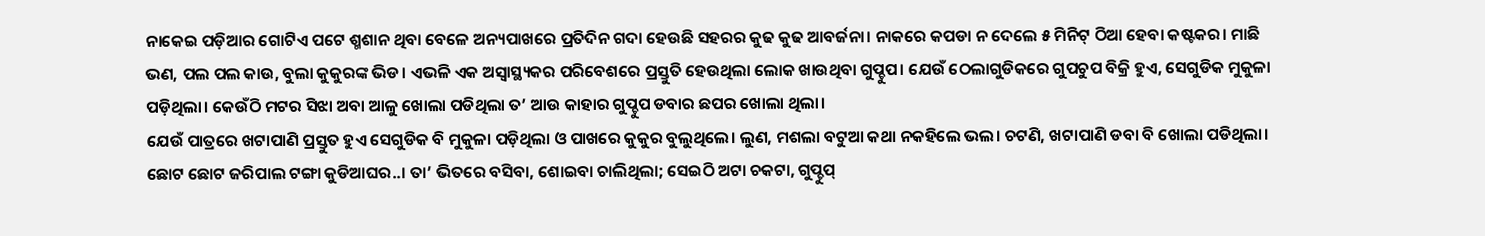ନାକେଇ ପଡ଼ିଆର ଗୋଟିଏ ପଟେ ଶ୍ମଶାନ ଥିବା ବେଳେ ଅନ୍ୟପାଖରେ ପ୍ରତିଦିନ ଗଦା ହେଉଛି ସହରର କୁଢ କୁଢ ଆବର୍ଜନା। ନାକରେ କପଡା ନ ଦେଲେ ୫ ମିନିଟ୍ ଠିଆ ହେବା କଷ୍ଟକର। ମାଛି ଭଣ, ପଲ ପଲ କାଉ, ବୁଲା କୁକୁରଙ୍କ ଭିଡ। ଏଭଳି ଏକ ଅସ୍ବାସ୍ଥ୍ୟକର ପରିବେଶରେ ପ୍ରସ୍ତୁତି ହେଉଥିଲା ଲୋକ ଖାଉଥିବା ଗୁପ୍ଚୁପ। ଯେଉଁ ଠେଲାଗୁଡିକରେ ଗୁପଚୁପ ବିକ୍ରି ହୁଏ, ସେଗୁଡିକ ମୁକୁଳା ପଡ଼ିଥିଲା। କେଉଁଠି ମଟର ସିଝା ଅବା ଆଳୁ ଖୋଲା ପଡିଥିଲା ତ’ ଆଉ କାହାର ଗୁପ୍ଚୁପ ଡବାର ଛପର ଖୋଲା ଥିଲା।
ଯେଉଁ ପାତ୍ରରେ ଖଟାପାଣି ପ୍ରସ୍ତୁତ ହୁଏ ସେଗୁଡିକ ବି ମୁକୁଳା ପଡ଼ିଥିଲା ଓ ପାଖରେ କୁକୁର ବୁଲୁଥିଲେ। ଲୁଣ, ମଶଲା ବଟୁଆ କଥା ନକହିଲେ ଭଲ। ଚଟଣି, ଖଟାପାଣି ଡବା ବି ଖୋଲା ପଡିଥିଲା। ଛୋଟ ଛୋଟ ଜରିପାଲ ଟଙ୍ଗା କୁଡିଆଘର..। ତା’ ଭିତରେ ବସିବା, ଶୋଇବା ଚାଲିଥିଲା; ସେଇଠି ଅଟା ଚକଟା, ଗୁପ୍ଚୁପ୍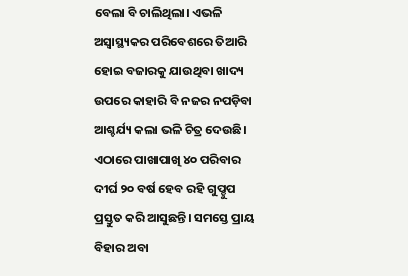ବେଲା ବି ଚାଲିଥିଲା। ଏଭଳି ଅସ୍ବାସ୍ଥ୍ୟକର ପରିବେଶରେ ତିଆରି ହୋଇ ବଜାରକୁ ଯାଉଥିବା ଖାଦ୍ୟ ଉପରେ କାହାରି ବି ନଜର ନପଡ଼ିବା ଆଶ୍ଚର୍ଯ୍ୟ କଲା ଭଳି ଚିତ୍ର ଦେଉଛି। ଏଠାରେ ପାଖାପାଖି ୪୦ ପରିବାର ଦୀର୍ଘ ୨୦ ବର୍ଷ ହେବ ରହି ଗୁପ୍ଚୁପ ପ୍ରସ୍ତୁତ କରି ଆସୁଛନ୍ତି। ସମସ୍ତେ ପ୍ରାୟ ବିହାର ଅବା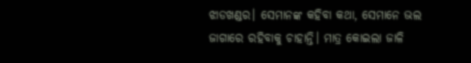ଝାଡଖଣ୍ଡର। ସେମାନଙ୍କ କହିବା କଥା, ସେମାନେ ଭଲ ଜାଗାରେ ରହିବାକୁ ଚାହାନ୍ତି। ମାତ୍ର କୋଇଲା ଜାଳି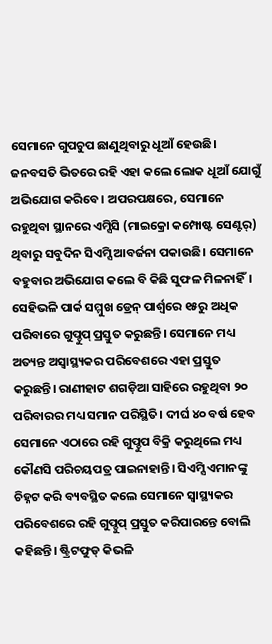ସେମାନେ ଗୁପଚୁପ ଛାଣୁଥିବାରୁ ଧୂଆଁ ହେଉଛି। ଜନବସତି ଭିତରେ ରହି ଏହା କଲେ ଲୋକ ଧୂଆଁ ଯୋଗୁଁ ଅଭିଯୋଗ କରିବେ। ଅପରପକ୍ଷରେ, ସେମାନେ ରହୁଥିବା ସ୍ଥାନରେ ଏମ୍ସିସି (ମାଇକ୍ରୋ କମ୍ପୋଷ୍ଟ ସେଣ୍ଟର୍) ଥିବାରୁ ସବୁଦିନ ସିଏମ୍ସି ଆବର୍ଜନା ପକାଉଛି। ସେମାନେ ବହୁବାର ଅଭିଯୋଗ କଲେ ବି କିଛି ସୁଫଳ ମିଳନାହିଁ। ସେହିଭଳି ପାର୍କ ସମ୍ମୁଖ ଡ୍ରେନ୍ ପାର୍ଶ୍ବରେ ୧୫ରୁ ଅଧିକ ପରିବାରେ ଗୁପ୍ଚୁପ୍ ପ୍ରସ୍ତୁତ କରୁଛନ୍ତି। ସେମାନେ ମଧ୍ୟ ଅତ୍ୟନ୍ତ ଅସ୍ବାସ୍ଥ୍ୟକର ପରିବେଶରେ ଏହା ପ୍ରସ୍ତୁତ କରୁଛନ୍ତି। ରାଣୀହାଟ ଶଗଡ଼ିଆ ସାହିରେ ରହୁଥିବା ୨୦ ପରିବାରର ମଧ୍ୟ ସମାନ ପରିସ୍ଥିତି। ଦୀର୍ଘ ୪୦ ବର୍ଷ ହେବ ସେମାନେ ଏଠାରେ ରହି ଗୁପ୍ଚୁପ ବିକ୍ରି କରୁଥିଲେ ମଧ୍ୟ କୌଣସି ପରିଚୟପତ୍ର ପାଇନାହାନ୍ତି। ସିଏମ୍ସି ଏମାନଙ୍କୁ ଚିହ୍ନଟ କରି ବ୍ୟବସ୍ଥିତ କଲେ ସେମାନେ ସ୍ବାସ୍ଥ୍ୟକର ପରିବେଶରେ ରହି ଗୁପ୍ଚୁପ୍ ପ୍ରସ୍ତୁତ କରିପାରନ୍ତେ ବୋଲି କହିଛନ୍ତି। ଷ୍ଟ୍ରିଟଫୁଡ୍ କିଭଳି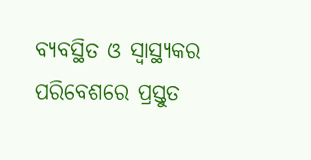ବ୍ୟବସ୍ଥିତ ଓ ସ୍ବାସ୍ଥ୍ୟକର ପରିବେଶରେ ପ୍ରସ୍ତୁତ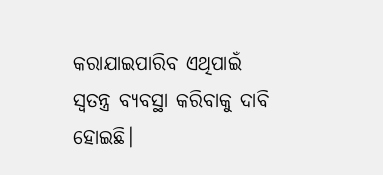କରାଯାଇପାରିବ ଏଥିପାଇଁ ସ୍ବତନ୍ତ୍ର ବ୍ୟବସ୍ଥା କରିବାକୁ ଦାବି ହୋଇଛି।